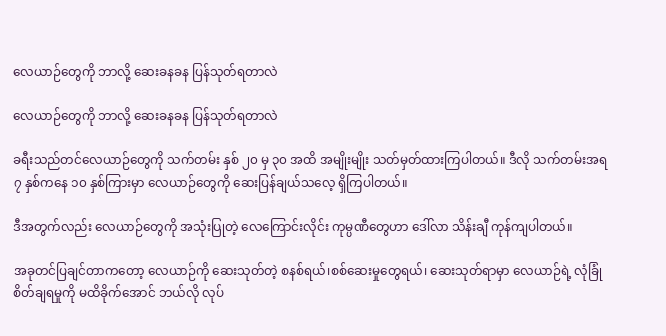လေယာဉ်တွေကို ဘာလို့ ဆေးခနခန ပြန်သုတ်ရတာလဲ

လေယာဉ်တွေကို ဘာလို့ ဆေးခနခန ပြန်သုတ်ရတာလဲ

ခရီးသည်တင်လေယာဉ်တွေကို သက်တမ်း နှစ် ၂၀ မှ ၃၀ အထိ အမျိုးမျိုး သတ်မှတ်ထားကြပါတယ်။ ဒီလို သက်တမ်းအရ ၇ နှစ်ကနေ ၁၀ နှစ်ကြားမှာ လေယာဉ်တွေကို ဆေးပြန်ချယ်သလေ့ ရှိကြပါတယ်။

ဒီအတွက်လည်း လေယာဉ်တွေကို အသုံးပြုတဲ့ လေကြောင်းလိုင်း ကုမ္ပဏီတွေဟာ ဒေါ်လာ သိန်းချီ ကုန်ကျပါတယ်။

အခုတင်ပြချင်တာကတော့ လေယာဉ်ကို ဆေးသုတ်တဲ့ စနစ်ရယ်၊စစ်ဆေးမှုတွေရယ်၊ ဆေးသုတ်ရာမှာ လေယာဉ်ရဲ့ လုံခြုံစိတ်ချရမှုကို မထိခိုက်အောင် ဘယ်လို လုပ်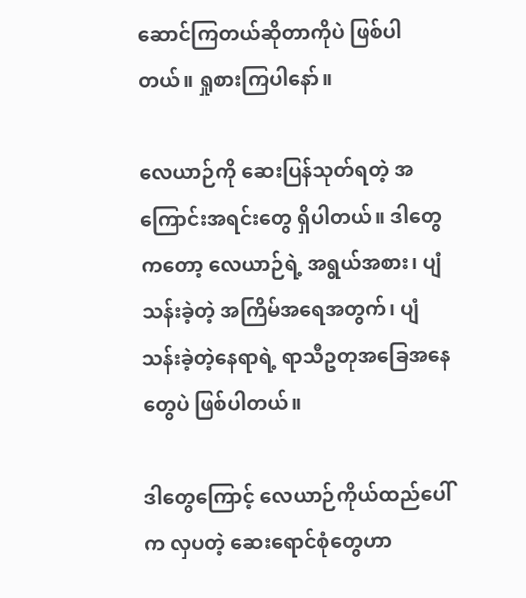ဆောင်ကြတယ်ဆိုတာကိုပဲ ဖြစ်ပါတယ်။ ရှုစားကြပါနော်။

လေယာဉ်ကို ဆေးပြန်သုတ်ရတဲ့ အကြောင်းအရင်းတွေ ရှိပါတယ်။ ဒါတွေကတော့ လေယာဉ်ရဲ့ အရွယ်အစား၊ ပျံသန်းခဲ့တဲ့ အကြိမ်အရေအတွက်၊ ပျံသန်းခဲ့တဲ့နေရာရဲ့ ရာသီဥတုအခြေအနေတွေပဲ ဖြစ်ပါတယ်။

ဒါတွေကြောင့် လေယာဉ်ကိုယ်ထည်ပေါ်က လှပတဲ့ ဆေးရောင်စုံတွေဟာ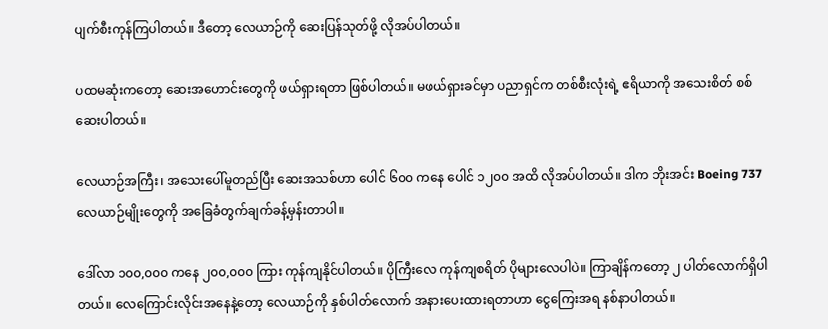ပျက်စီးကုန်ကြပါတယ်။ ဒီတော့ လေယာဉ်ကို ဆေးပြန်သုတ်ဖို့ လိုအပ်ပါတယ်။

ပထမဆုံးကတော့ ဆေးအဟောင်းတွေကို ဖယ်ရှားရတာ ဖြစ်ပါတယ်။ မဖယ်ရှားခင်မှာ ပညာရှင်က တစ်စီးလုံးရဲ့ ဧရိယာကို အသေးစိတ် စစ်ဆေးပါတယ်။

လေယာဉ်အကြီး၊ အသေးပေါ်မူတည်ပြီး ဆေးအသစ်ဟာ ပေါင် ၆၀၀ ကနေ ပေါင် ၁၂၀၀ အထိ လိုအပ်ပါတယ်။ ဒါက ဘိုးအင်း Boeing 737 လေယာဉ်မျိုးတွေကို အခြေခံတွက်ချက်ခန့်မှန်းတာပါ။ ‌

ဒေါ်လာ ၁၀၀,၀၀၀ ကနေ ၂၀၀,၀၀၀ ကြား ကုန်ကျနိုင်ပါတယ်။ ပိုကြီးလေ ကုန်ကျစရိတ် ပိုများလေပါပဲ။ ကြာချိန်ကတော့ ၂ ပါတ်လောက်ရှိပါတယ်။ လေကြောင်းလိုင်းအနေနဲ့တော့ လေယာဉ်ကို နှစ်ပါတ်လောက် အနားပေးထားရတာဟာ ငွေကြေးအရ နစ်နာပါတယ်။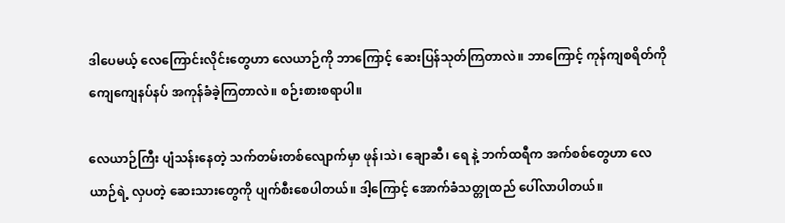ဒါပေမယ့် လေကြောင်းလိုင်းတွေဟာ လေယာဉ်ကို ဘာကြောင့် ဆေးပြန်သုတ်ကြတာလဲ။ ဘာကြောင့် ကုန်ကျစရိတ်ကို ကျေကျေနပ်နပ် အကုန်ခံခဲ့ကြတာလဲ။ စဉ်းစားစရာပါ။

လေယာဉ်ကြီး ပျံသန်းနေတဲ့ သက်တမ်းတစ်လျောက်မှာ ဖုန်၊သဲ၊ ချောဆီ၊ ရေ နဲ့ ဘက်ထရီက အက်စစ်တွေဟာ လေယာဉ်ရဲ့ လှပတဲ့ ဆေးသားတွေကို ပျက်စီးစေပါတယ်။ ဒါ့ကြောင့် အောက်ခံသတ္တုထည် ပေါ်လာပါတယ်။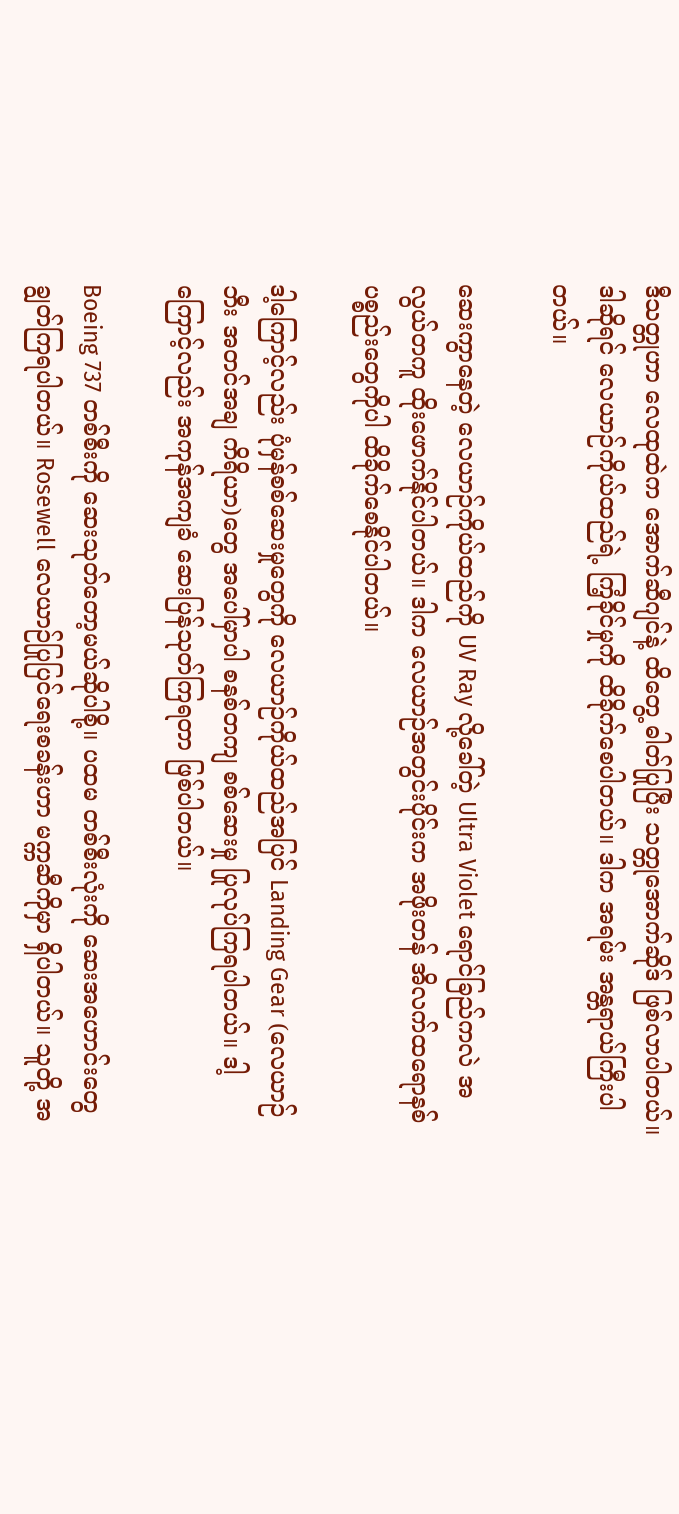ဒီသတ္တုဟာ လေထုထဲက အောက်ဆီဂျင်နဲ့ ထိတွေ့ ဓါတ်ပြုပြီး သတ္တုအောက်ဆိုဒ် ဖြစ်လာပါတယ်။ ဒါဆိုရင် လေယာဉ်ကိုယ်ထည်ရဲ့ ကြံ့ခိုင်မှုကို ထိခိုက်စေပါတယ်။ ဒါက အရမ်း အန္တရာယ်ကြီးပါတယ်။

ဆေးကွာနေတဲ့ လေယာဉ်ကိုယ်ထည်ကို UV Ray လို့ခေါ်တဲ့ Ultra Violet ရောင်ခြည်ကလဲ အလွယ်တကူ ထိုးဖောက်နိုင်ပါတယ်။ ဒါက လေယာဉ်အတွင်းပိုင်းက အဖိုးတန် အိလက်ထရောနစ် ပစ္စည်းတွေကိုပါ ထိခိုက်စေနိုင်ပါတယ်။

ဒါ့ကြောင့်လည်း ပုံမှန်စစ်ဆေးမှုတွေကို လေယာဉ်ကိုယ်ထည်အပြင် Landing Gear (လေယာဉ်ဘီး အတင်အချ ကိရိယာ)တွေ အပေါ်မှာပါ စနစ်တကျ စစ်ဆေးမှု ပြုလုပ်ကြရပါတယ်။ ဒါ့ကြောင့်လည်း အကုန်အကျခံ ဆေးပြန်သုတ်ကြရတာ ဖြစ်ပါတယ်။

Boeing 737 တစ်စီးကို ဆေးသုတ်တော့မယ်ဆိုပါစို့။ ပထမ တစ်စီးလုံးကို ဆေးအဟောင်းတွေ ချွတ်ကြရပါတယ်။ Rosewell လေယာဉ်ပြုပြင်ရေးစခန်းဟာ မက္ကဆီကိုမှာ ရှိပါတယ်။ သူတို့ အ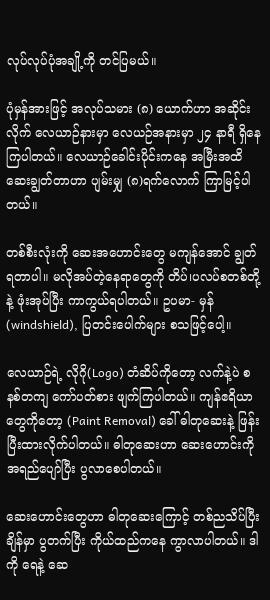လုပ်လုပ်ပုံအချို့ကို တင်ပြမယ်။

ပုံမှန်အားဖြင့် အလုပ်သမား (၈) ယောက်ဟာ အဆိုင်းလိုက် လေယာဉ်နားမှာ လေယဉ်အနားမှာ ၂၄ နာရီ ရှိနေကြပါတယ်။ လေယာဉ်ခေါင်းပိုင်းကနေ အမြီးအထိ ဆေးချွတ်တာဟာ ပျမ်းမျှ (၈)ရက်လောက် ကြာမြင့်ပါတယ်။

တစ်စီးလုံးကို ဆေးအဟောင်းတွေ မကျန်အောင် ချွတ်ရတာပါ။ မလိုအပ်တဲ့နေရာတွေကို တိပ်၊ပလပ်စတစ်တို့နဲ့ ဖုံးအုပ်ပြီး ကာကွယ်ရပါတယ်။ ဥပမာ- မှန် (windshield), ပြတင်းပေါက်များ စသဖြင့်ပေါ့။

လေယာဉ်ရဲ့ လိုဂို(Logo) တံဆိပ်ကိုတော့ လက်နဲ့ပဲ စနစ်တကျ ကော်ပတ်စား ဖျက်ကြပါတယ်။ ကျန်ဧရိယာတွေကိုတော့ (Paint Removal) ခေါ် ဓါတုဆေးနဲ့ ဖြန်းပြီးထားလိုက်ပါတယ်။ ဓါတုဆေးဟာ ဆေးဟောင်းကို အရည်ပျော်ပြီး ပွလာစေပါတယ်။

ဆေး‌ဟောင်းတွေဟာ ဓါတုဆေးကြောင့် တစ်ညသိပ်ပြီးချိန်မှာ ပွတက်ပြီး ကိုယ်ထည်ကနေ ကွာလာပါတယ်။ ဒါကို ရေနဲ့ ဆေ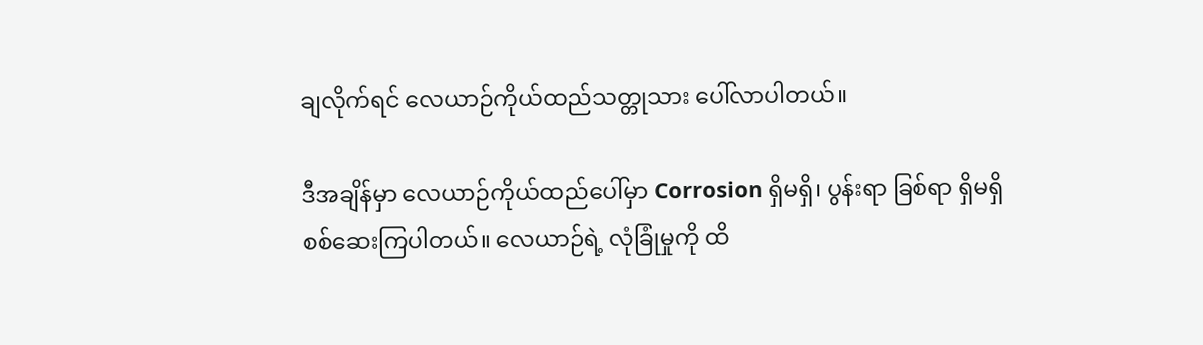ချလိုက်ရင် လေယာဉ်ကိုယ်ထည်သတ္တုသား ပေါ်လာပါတယ်။

ဒီအချိန်မှာ လေယာဉ်ကိုယ်ထည်ပေါ်မှာ Corrosion ရှိမရှိ၊ ပွန်းရာ ခြစ်ရာ ရှိမရှိ စစ်ဆေးကြပါတယ်။ လေယာဉ်ရဲ့ လုံခြုံမှုကို ထိ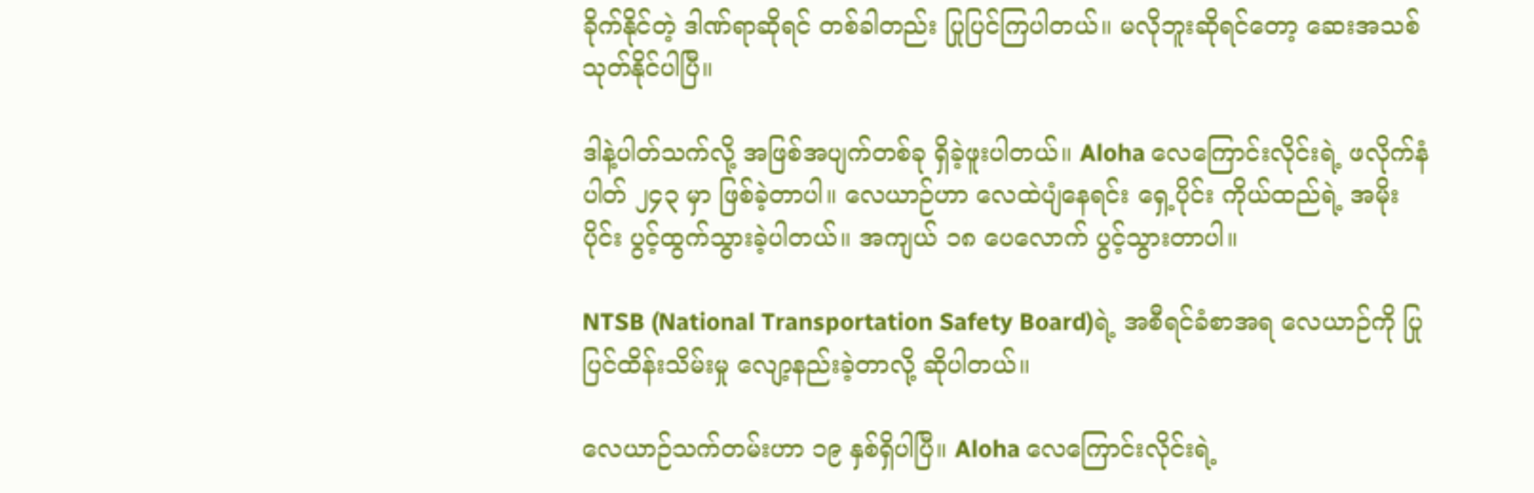ခိုက်နိုင်တဲ့ ဒါဏ်ရာဆိုရင် တစ်ခါတည်း ပြုပြင်ကြပါတယ်။ မလိုဘူးဆိုရင်တော့ ဆေးအသစ်သုတ်နိုင်ပါပြီ။

ဒါနဲ့ပါတ်သက်လို့ အဖြစ်အပျက်တစ်ခု ရှိခဲ့ဖူးပါတယ်။ Aloha လေကြောင်းလိုင်းရဲ့ ဖလိုက်နံပါတ် ၂၄၃ မှာ ဖြစ်ခဲ့တာပါ။ လေယာဉ်ဟာ လေထဲပျံနေရင်း ရှေ့ပိုင်း ကိုယ်ထည်ရဲ့ အမိုးပိုင်း ပွင့်ထွက်သွားခဲ့ပါတယ်။ အကျယ် ၁၈ ပေလောက် ပွင့်သွားတာပါ။

NTSB (National Transportation Safety Board)ရဲ့ အစီရင်ခံစာအရ လေယာဉ်ကို ပြုပြင်ထိန်းသိမ်းမှု လျော့နည်းခဲ့တာလို့ ဆိုပါတယ်။

လေယာဉ်သက်တမ်းဟာ ၁၉ နှစ်ရှိပါပြီ။ Aloha လေကြောင်းလိုင်းရဲ့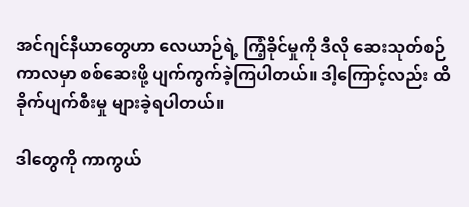အင်ဂျင်နီယာတွေဟာ လေယာဉ်ရဲ့ ကြံ့ခိုင်မှုကို ဒီလို ဆေးသုတ်စဉ်ကာလမှာ စစ်ဆေးဖို့ ပျက်ကွက်ခဲ့ကြပါတယ်။ ဒါ့ကြောင့်လည်း ထိခိုက်ပျက်စီးမှု များခဲ့ရပါတယ်။

ဒါတွေကို ကာကွယ်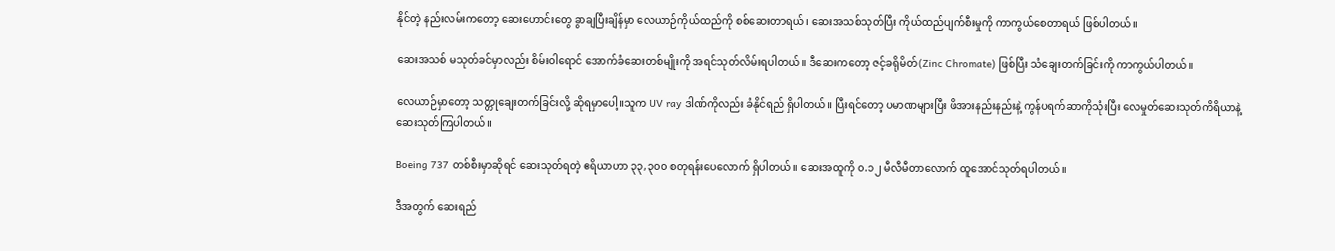နိုင်တဲ့ နည်းလမ်းကတော့ ဆေးဟောင်းတွေ ခွာချပြီးချိန်မှာ လေယာဉ်ကိုယ်ထည်ကို စစ်ဆေးတာရယ်၊ ဆေးအသစ်သုတ်ပြီး ကိုယ်ထည်ပျက်စီးမှုကို ကာကွယ်စေတာရယ် ဖြစ်ပါတယ်။

ဆေးအသစ် မသုတ်ခင်မှာလည်း စိမ်းဝါရောင် အောက်ခံဆေးတစ်မျိုးကို အရင်သုတ်လိမ်းရပါတယ်။ ဒီဆေးကတော့ ဇင့်ခရိုမိတ်(Zinc Chromate) ဖြစ်ပြီး သံချေးတက်ခြင်းကို ကာကွယ်ပါတယ်။

လေယာဉ်မှာတော့ သတ္တုချေးတက်ခြင်းလို့ ဆိုရမှာပေါ့။သူက UV ray ဒါဏ်ကိုလည်း ခံနိုင်ရည် ရှိပါတယ်။ ပြီးရင်တော့ ပမာဏများပြီး ဖိအားနည်းနည်းနဲ့ ကွန်ပရက်ဆာကိုသုံးပြီး လေမှုတ်ဆေးသုတ်ကိရိယာနဲ့ ဆေးသုတ်ကြပါတယ်။

Boeing 737 တစ်စီးမှာဆိုရင် ဆေးသုတ်ရတဲ့ ဧရိယာဟာ ၃၃,၃၀၀ စတုရန်းပေလောက် ရှိပါတယ်။ ဆေးအထူကို ၀.၁၂ မီလီမီတာလောက် ထူအောင်သုတ်ရပါတယ်။

ဒီအတွက် ဆေးရည်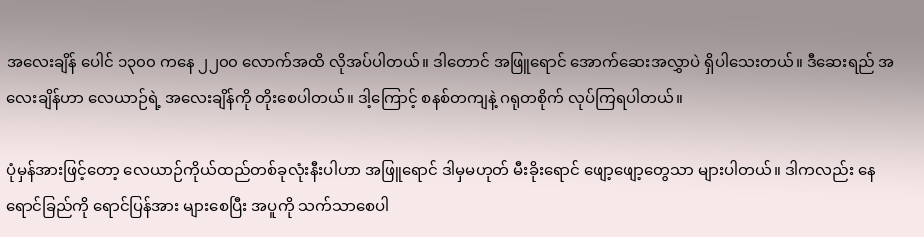အလေးချိန် ပေါင် ၁၃၀၀ ကနေ ၂၂၀၀ လောက်အထိ လိုအပ်ပါတယ်။ ဒါတောင် အဖြူရောင် အောက်ဆေးအလွှာပဲ ရှိပါသေးတယ်။ ဒီဆေးရည် အလေးချိန်ဟာ လေယာဉ်ရဲ့ အလေးချိန်ကို တိုးစေပါတယ်။ ဒါ့ကြောင့် စနစ်တကျနဲ့ ဂရုတစိုက် လုပ်ကြရပါတယ်။

ပုံမှန်အားဖြင့်တော့ လေယာဉ်ကိုယ်ထည်တစ်ခုလုံးနီးပါဟာ အဖြူရောင် ဒါမှမဟုတ် မီးခိုးရောင် ဖျော့ဖျော့‌‌တွေသာ များပါတယ်။ ဒါကလည်း နေရောင်ခြည်ကို ရောင်ပြန်အား များစေပြီး အပူကို သက်သာစေပါ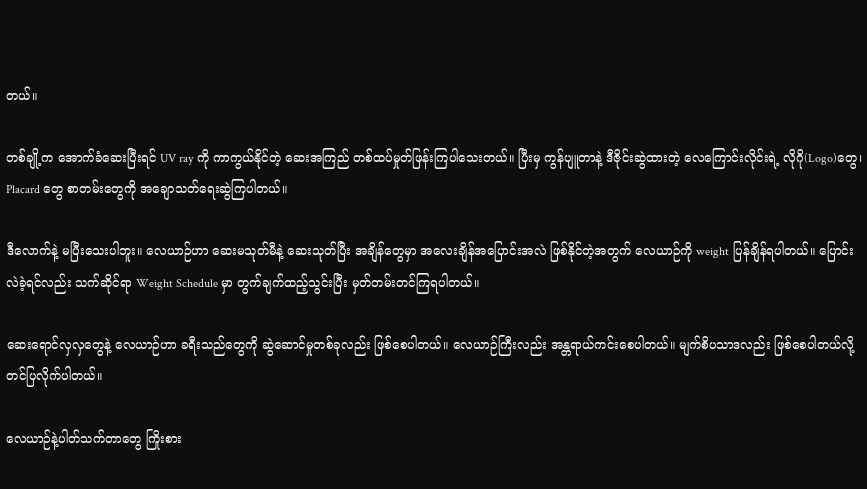တယ်။

တစ်ချို့က အောက်ခံဆေးပြီးရင် UV ray ကို ကာကွယ်နိုင်တဲ့ ဆေးအကြည် တစ်ထပ်မှုတ်ဖြန်းကြပါသေးတယ်။ ပြီးမှ ကွန်ပျူတာနဲ့ ဒီဇိုင်းဆွဲထားတဲ့ လေကြောင်းလိုင်းရဲ့ လိုဂို(Logo)တွေ၊ Placard တွေ စာတမ်းတွေကို အချောသတ်ရေးဆွဲကြပါတယ်။

ဒီလောက်နဲ့ မပြီးသေးပါဘူး။ လေယာဉ်ဟာ ဆေးမသုတ်မီနဲ့ ဆေးသုတ်ပြီး အချိန်တွေမှာ အလေးချိန်အပြောင်းအလဲ ဖြစ်နိုင်တဲ့အတွက် လေယာဉ်ကို weight ပြန်ချိန်ရပါတယ်။ ပြောင်းလဲခဲ့ရင်လည်း သက်ဆိုင်ရာ Weight Schedule မှာ တွက်ချက်ထည့်သွင်းပြီး မှတ်တမ်းတင်ကြရပါတယ်။

ဆေးရောင်လှလှ‌တွေနဲ့ လေယာဉ်ဟာ ခရီးသည်တွေကို ဆွဲဆောင်မှုတစ်ခုလည်း ဖြစ်‌စေပါတယ်။ လေယာဉ်ကြီးလည်း အန္တရာယ်ကင်းစေပါတယ်။ မျက်စိပသာဒလည်း ဖြစ်စေပါတယ်လို့ တင်ပြလိုက်ပါတယ်။

လေယာဉ်နဲ့ပါတ်သက်တာတွေ ကြိုးစား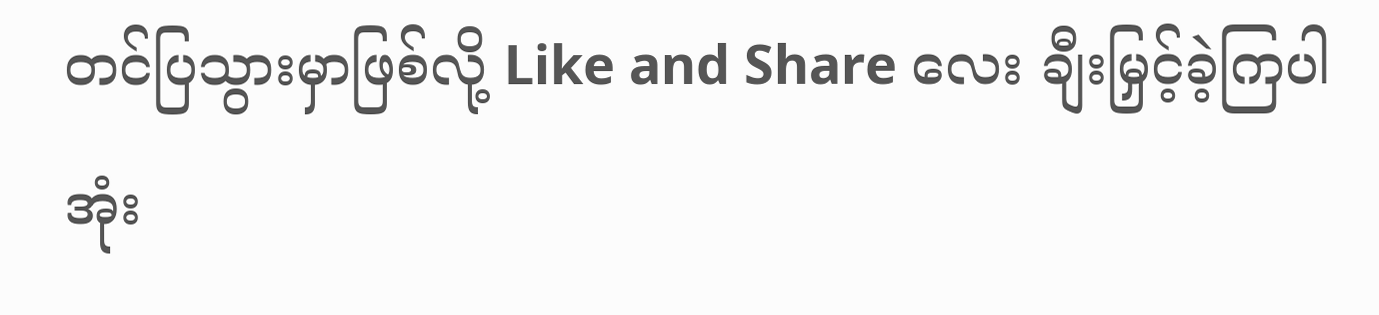တင်ပြသွားမှာဖြစ်လို့ Like and Share လေး ချီးမြှင့်ခဲ့ကြပါအုံး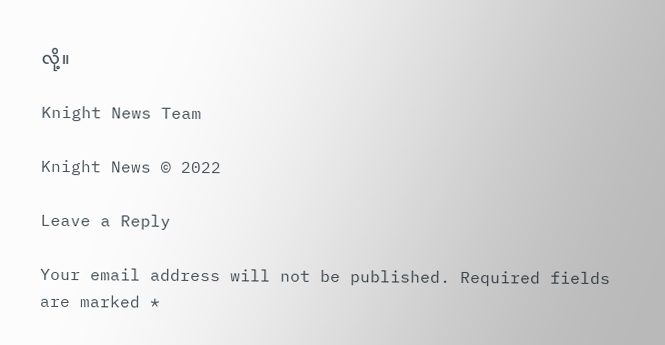လို့။

Knight News Team

Knight News © 2022

Leave a Reply

Your email address will not be published. Required fields are marked *